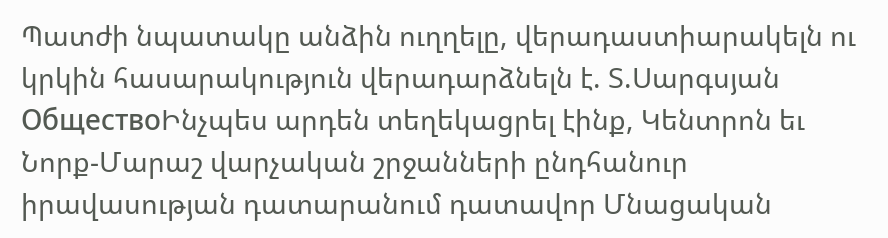Պատժի նպատակը անձին ուղղելը, վերադաստիարակելն ու կրկին հասարակություն վերադարձնելն է. Տ.Սարգսյան
ОбществоԻնչպես արդեն տեղեկացրել էինք, Կենտրոն եւ Նորք-Մարաշ վարչական շրջանների ընդհանուր իրավասության դատարանում դատավոր Մնացական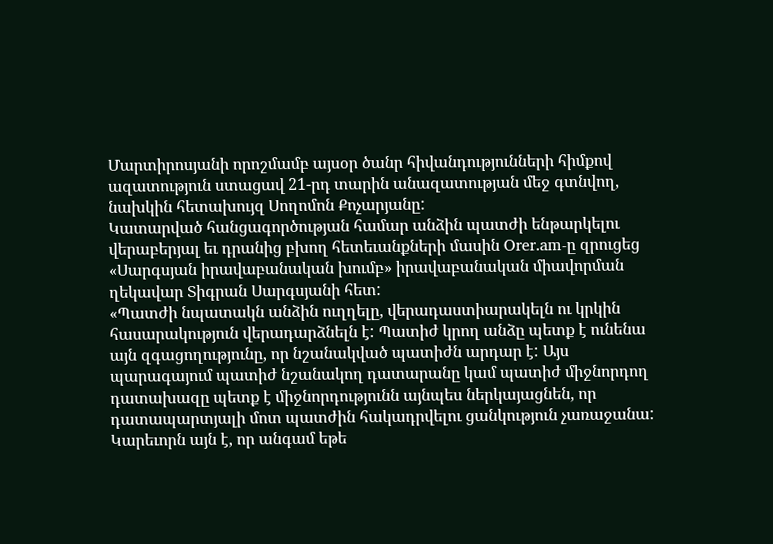Մարտիրոսյանի որոշմամբ այսօր ծանր հիվանդությունների հիմքով ազատություն ստացավ 21-րդ տարին անազատության մեջ գտնվող, նախկին հետախույզ Սողոմոն Քոչարյանը:
Կատարված հանցագործության համար անձին պատժի ենթարկելու վերաբերյալ եւ դրանից բխող հետեւանքների մասին Orer.am-ը զրուցեց «Սարգսյան իրավաբանական խումբ» իրավաբանական միավորման ղեկավար Տիգրան Սարգսյանի հետ:
«Պատժի նպատակն անձին ուղղելը, վերադաստիարակելն ու կրկին հասարակություն վերադարձնելն է: Պատիժ կրող անձը պետք է ունենա այն զգացողությունը, որ նշանակված պատիժն արդար է: Այս պարագայում պատիժ նշանակող դատարանը կամ պատիժ միջնորդող դատախազը պետք է միջնորդությունն այնպես ներկայացնեն, որ դատապարտյալի մոտ պատժին հակադրվելու ցանկություն չառաջանա:
Կարեւորն այն է, որ անգամ եթե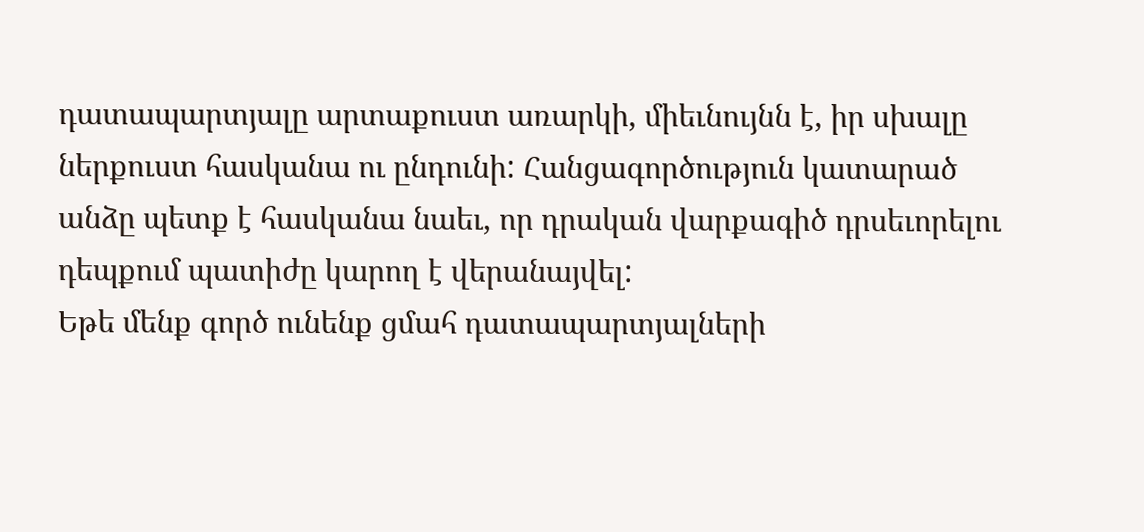դատապարտյալը արտաքուստ առարկի, միեւնույնն է, իր սխալը ներքուստ հասկանա ու ընդունի: Հանցագործություն կատարած անձը պետք է հասկանա նաեւ, որ դրական վարքագիծ դրսեւորելու դեպքում պատիժը կարող է վերանայվել:
Եթե մենք գործ ունենք ցմահ դատապարտյալների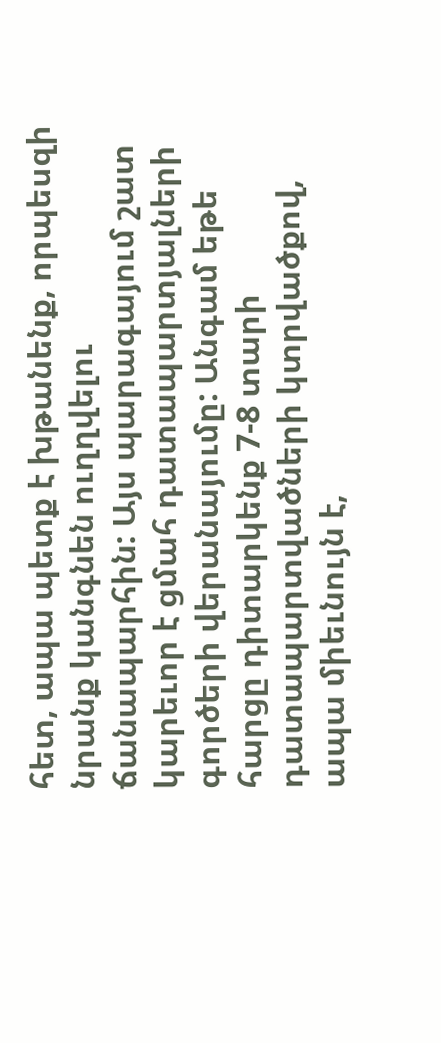հետ, ապա պետք է խթանենք, որպեսզի նրանք կանգնեն ուղղվելու ճանապարհին: Այս պարագայում շատ կարեւոր է ցմահ դատապարտյալների գործերի վերանայումը: Անգամ եթե հարցը դիտարկենք 7-8 տարի դատապարտվածների կտրվածքով, ապա միեւնույն է,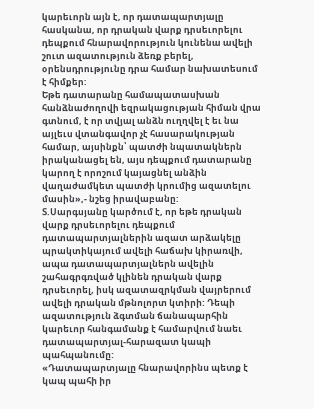կարեւորն այն է, որ դատապարտյալը հասկանա, որ դրական վարք դրսեւորելու դեպքում հնարավորություն կունենա ավելի շուտ ազատություն ձեռք բերել, օրենսդրությունը դրա համար նախատեսում է հիմքեր:
Եթե դատարանը համապատասխան հանձնաժողովի եզրակացության հիման վրա գտնում, է որ տվյալ անձն ուղղվել է եւ նա այլեւս վտանգավոր չէ հասարակության համար, այսինքն՝ պատժի նպատակներն իրականացել են, այս դեպքում դատարանը կարող է որոշում կայացնել անձին վաղաժամկետ պատժի կրումից ազատելու մասին»,- նշեց իրավաբանը:
Տ.Սարգսյանը կարծում է, որ եթե դրական վարք դրսեւորելու դեպքում դատապարտյալներին ազատ արձակելը պրակտիկայում ավելի հաճախ կիրառվի, ապա դատապարտյալներն ավելին շահագրգռված կլինեն դրական վարք դրսեւորել, իսկ ազատազրկման վայրերում ավելի դրական մթնոլորտ կտիրի: Դեպի ազատություն ձգտման ճանապարհին կարեւոր հանգամանք է համարվում նաեւ դատապարտյալ-հարազատ կապի պահպանումը:
«Դատապարտյալը հնարավորինս պետք է կապ պահի իր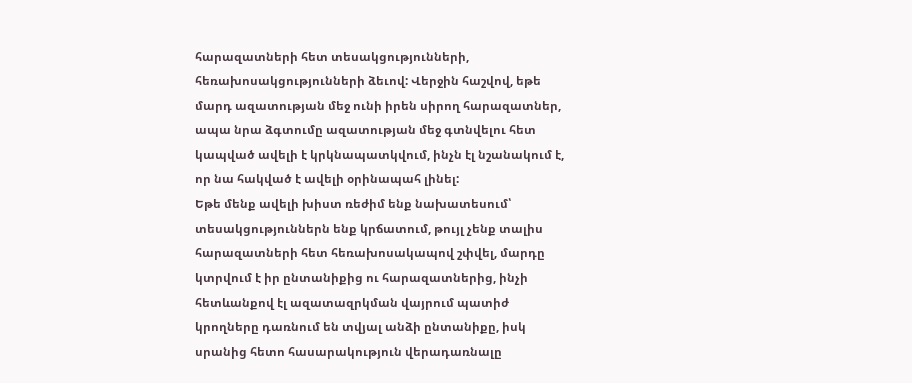հարազատների հետ տեսակցությունների, հեռախոսակցությունների ձեւով: Վերջին հաշվով, եթե մարդ ազատության մեջ ունի իրեն սիրող հարազատներ, ապա նրա ձգտումը ազատության մեջ գտնվելու հետ կապված ավելի է կրկնապատկվում, ինչն էլ նշանակում է, որ նա հակված է ավելի օրինապահ լինել:
Եթե մենք ավելի խիստ ռեժիմ ենք նախատեսում՝ տեսակցություններն ենք կրճատում, թույլ չենք տալիս հարազատների հետ հեռախոսակապով շփվել, մարդը կտրվում է իր ընտանիքից ու հարազատներից, ինչի հետևանքով էլ ազատազրկման վայրում պատիժ կրողները դառնում են տվյալ անձի ընտանիքը, իսկ սրանից հետո հասարակություն վերադառնալը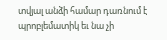տվյալ անձի համար դառնում է պրոբլեմատիկ եւ նա չի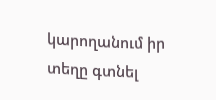կարողանում իր տեղը գտնել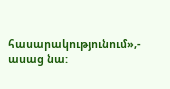հասարակությունում»,- ասաց նա: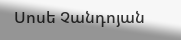Սոսե Չանդոյան